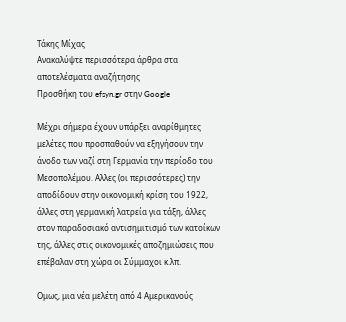Τάκης Μίχας
Ανακαλύψτε περισσότερα άρθρα στα αποτελέσματα αναζήτησης
Προσθήκη του efsyn.gr στην Google

Μέχρι σήμερα έχουν υπάρξει αναρίθμητες μελέτες που προσπαθούν να εξηγήσουν την άνοδο των ναζί στη Γερμανία την περίοδο του Μεσοπολέμου. Αλλες (οι περισσότερες) την αποδίδουν στην οικονομική κρίση του 1922, άλλες στη γερμανική λατρεία για τάξη, άλλες στον παραδοσιακό αντισημιτισμό των κατοίκων της, άλλες στις οικονομικές αποζημιώσεις που επέβαλαν στη χώρα οι Σύμμαχοι κ.λπ.

Ομως, μια νέα μελέτη από 4 Aμερικανούς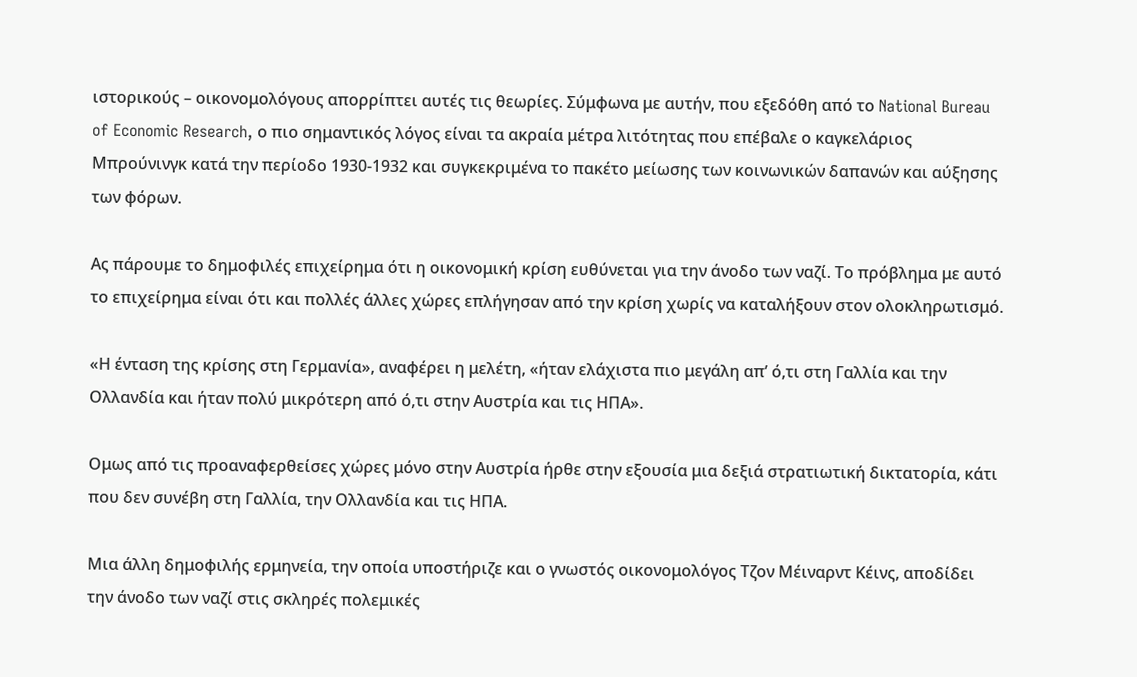ιστορικούς – οικονομολόγους απορρίπτει αυτές τις θεωρίες. Σύμφωνα με αυτήν, που εξεδόθη από το National Bureau of Economic Research, ο πιο σημαντικός λόγος είναι τα ακραία μέτρα λιτότητας που επέβαλε ο καγκελάριος Μπρούνινγκ κατά την περίοδο 1930-1932 και συγκεκριμένα το πακέτο μείωσης των κοινωνικών δαπανών και αύξησης των φόρων.

Ας πάρουμε το δημοφιλές επιχείρημα ότι η οικονομική κρίση ευθύνεται για την άνοδο των ναζί. Το πρόβλημα με αυτό το επιχείρημα είναι ότι και πολλές άλλες χώρες επλήγησαν από την κρίση χωρίς να καταλήξουν στον ολοκληρωτισμό.

«Η ένταση της κρίσης στη Γερμανία», αναφέρει η μελέτη, «ήταν ελάχιστα πιο μεγάλη απ’ ό,τι στη Γαλλία και την Ολλανδία και ήταν πολύ μικρότερη από ό,τι στην Αυστρία και τις ΗΠΑ».

Ομως από τις προαναφερθείσες χώρες μόνο στην Αυστρία ήρθε στην εξουσία μια δεξιά στρατιωτική δικτατορία, κάτι που δεν συνέβη στη Γαλλία, την Ολλανδία και τις ΗΠΑ.

Μια άλλη δημοφιλής ερμηνεία, την οποία υποστήριζε και ο γνωστός οικονομολόγος Τζον Μέιναρντ Κέινς, αποδίδει την άνοδο των ναζί στις σκληρές πολεμικές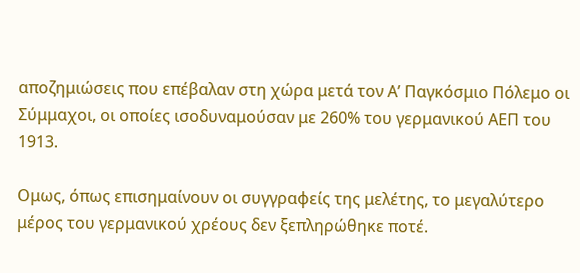αποζημιώσεις που επέβαλαν στη χώρα μετά τον Α’ Παγκόσμιο Πόλεμο οι Σύμμαχοι, οι οποίες ισοδυναμούσαν με 260% του γερμανικού ΑΕΠ του 1913.

Ομως, όπως επισημαίνουν οι συγγραφείς της μελέτης, το μεγαλύτερο μέρος του γερμανικού χρέους δεν ξεπληρώθηκε ποτέ.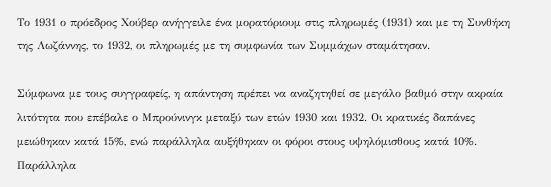Το 1931 ο πρόεδρος Χούβερ ανήγγειλε ένα μορατόριουμ στις πληρωμές (1931) και με τη Συνθήκη της Λωζάννης, το 1932, οι πληρωμές με τη συμφωνία των Συμμάχων σταμάτησαν.

Σύμφωνα με τους συγγραφείς, η απάντηση πρέπει να αναζητηθεί σε μεγάλο βαθμό στην ακραία λιτότητα που επέβαλε ο Μπρούνινγκ μεταξύ των ετών 1930 και 1932. Οι κρατικές δαπάνες μειώθηκαν κατά 15%, ενώ παράλληλα αυξήθηκαν οι φόροι στους υψηλόμισθους κατά 10%. Παράλληλα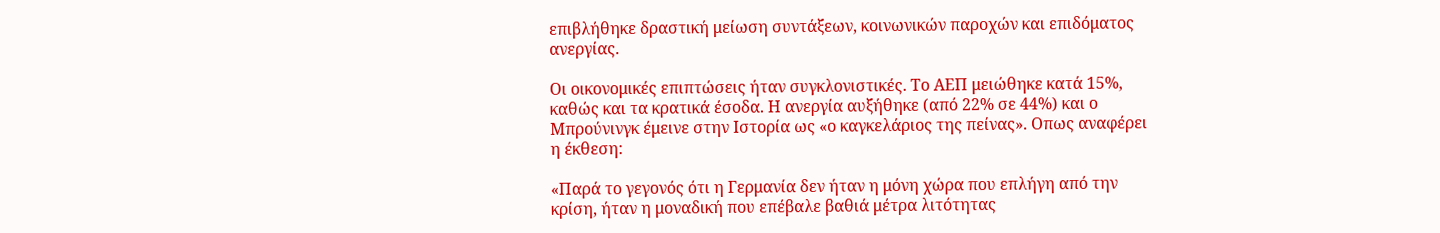επιβλήθηκε δραστική μείωση συντάξεων, κοινωνικών παροχών και επιδόματος ανεργίας.

Οι οικονομικές επιπτώσεις ήταν συγκλονιστικές. Το ΑΕΠ μειώθηκε κατά 15%, καθώς και τα κρατικά έσοδα. Η ανεργία αυξήθηκε (από 22% σε 44%) και ο Μπρούνινγκ έμεινε στην Ιστορία ως «ο καγκελάριος της πείνας». Οπως αναφέρει η έκθεση:

«Παρά το γεγονός ότι η Γερμανία δεν ήταν η μόνη χώρα που επλήγη από την κρίση, ήταν η μοναδική που επέβαλε βαθιά μέτρα λιτότητας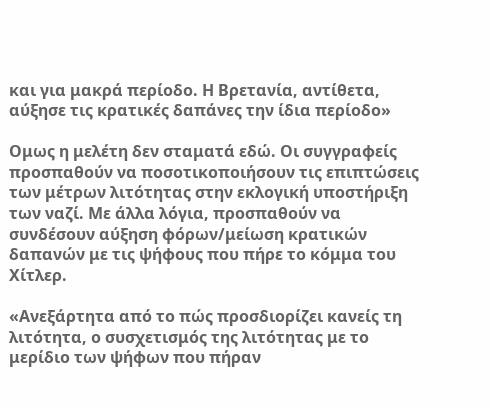και για μακρά περίοδο. Η Βρετανία, αντίθετα, αύξησε τις κρατικές δαπάνες την ίδια περίοδο»

Ομως η μελέτη δεν σταματά εδώ. Οι συγγραφείς προσπαθούν να ποσοτικοποιήσουν τις επιπτώσεις των μέτρων λιτότητας στην εκλογική υποστήριξη των ναζί. Με άλλα λόγια, προσπαθούν να συνδέσουν αύξηση φόρων/μείωση κρατικών δαπανών με τις ψήφους που πήρε το κόμμα του Χίτλερ.

«Ανεξάρτητα από το πώς προσδιορίζει κανείς τη λιτότητα, ο συσχετισμός της λιτότητας με το μερίδιο των ψήφων που πήραν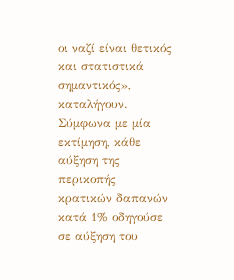οι ναζί είναι θετικός και στατιστικά σημαντικός», καταλήγουν. Σύμφωνα με μία εκτίμηση, κάθε αύξηση της περικοπής κρατικών δαπανών κατά 1% οδηγούσε σε αύξηση του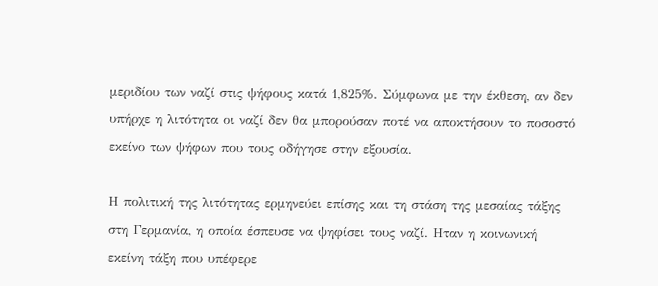μεριδίου των ναζί στις ψήφους κατά 1,825%. Σύμφωνα με την έκθεση, αν δεν υπήρχε η λιτότητα οι ναζί δεν θα μπορούσαν ποτέ να αποκτήσουν το ποσοστό εκείνο των ψήφων που τους οδήγησε στην εξουσία.

Η πολιτική της λιτότητας ερμηνεύει επίσης και τη στάση της μεσαίας τάξης στη Γερμανία, η οποία έσπευσε να ψηφίσει τους ναζί. Ηταν η κοινωνική εκείνη τάξη που υπέφερε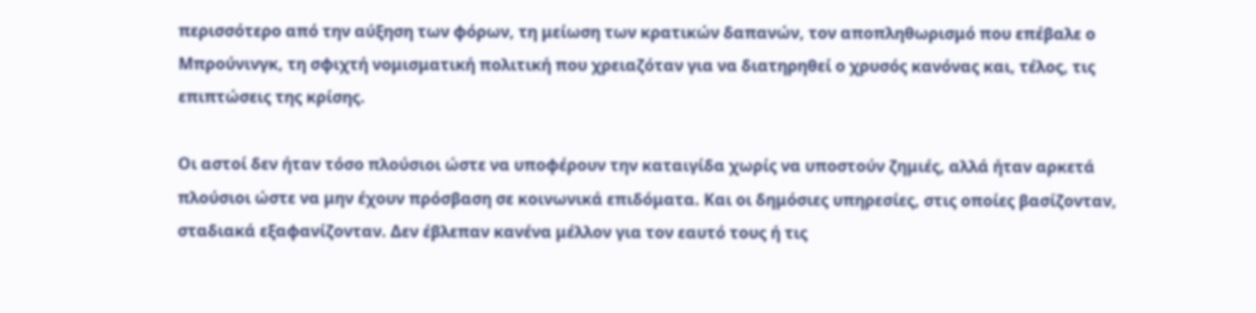περισσότερο από την αύξηση των φόρων, τη μείωση των κρατικών δαπανών, τον αποπληθωρισμό που επέβαλε ο Μπρούνινγκ, τη σφιχτή νομισματική πολιτική που χρειαζόταν για να διατηρηθεί ο χρυσός κανόνας και, τέλος, τις επιπτώσεις της κρίσης.

Οι αστοί δεν ήταν τόσο πλούσιοι ώστε να υποφέρουν την καταιγίδα χωρίς να υποστούν ζημιές, αλλά ήταν αρκετά πλούσιοι ώστε να μην έχουν πρόσβαση σε κοινωνικά επιδόματα. Και οι δημόσιες υπηρεσίες, στις οποίες βασίζονταν, σταδιακά εξαφανίζονταν. Δεν έβλεπαν κανένα μέλλον για τον εαυτό τους ή τις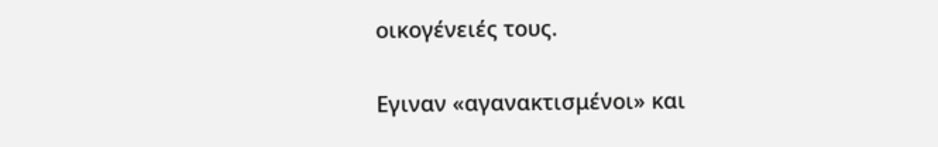οικογένειές τους.

Εγιναν «αγανακτισμένοι» και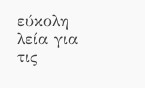εύκολη λεία για τις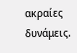ακραίες δυνάμεις.